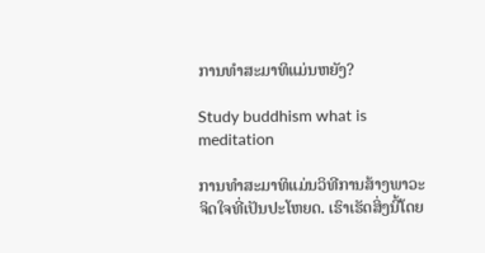ການທຳສະມາທິແມ່ນຫຍັງ?

Study buddhism what is meditation

ການທຳສະມາທິແມ່ນວິທີການສ້າງພາວະຈິດໃຈທີ່ເປັນປະໂຫຍດ. ເຮົາເຮັດສິ່ງນີ້ໂດຍ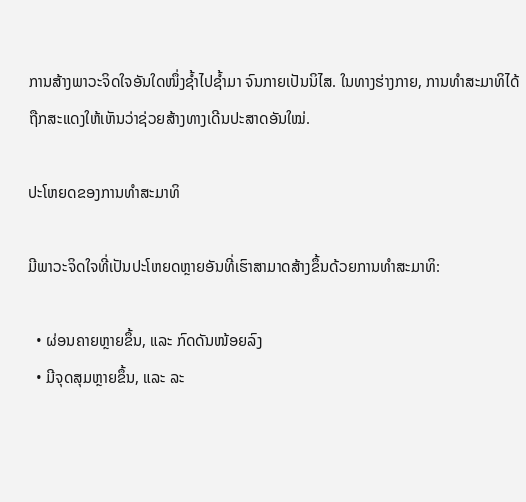ການສ້າງພາວະຈິດໃຈອັນໃດໜຶ່ງຊ້ຳໄປຊ້ຳມາ ຈົນກາຍເປັນນິໄສ. ໃນທາງຮ່າງກາຍ, ການທຳສະມາທິໄດ້ຖືກສະແດງໃຫ້ເຫັນວ່າຊ່ວຍສ້າງທາງເດີນປະສາດອັນໃໝ່.

ປະໂຫຍດຂອງການທຳສະມາທິ

ມີພາວະຈິດໃຈທີ່ເປັນປະໂຫຍດຫຼາຍອັນທີ່ເຮົາສາມາດສ້າງຂຶ້ນດ້ວຍການທຳສະມາທິ:

  • ຜ່ອນຄາຍຫຼາຍຂຶ້ນ, ແລະ ກົດດັນໜ້ອຍລົງ
  • ມີຈຸດສຸມຫຼາຍຂຶ້ນ, ແລະ ລະ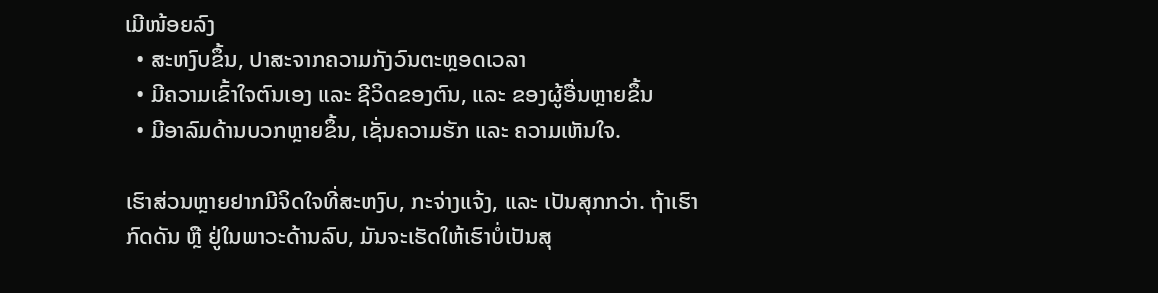ເມີໜ້ອຍລົງ
  • ສະຫງົບຂຶ້ນ, ປາສະຈາກຄວາມກັງວົນຕະຫຼອດເວລາ
  • ມີຄວາມເຂົ້າໃຈຕົນເອງ ແລະ ຊີວິດຂອງຕົນ, ແລະ ຂອງຜູ້ອື່ນຫຼາຍຂຶ້ນ
  • ມີອາລົມດ້ານບວກຫຼາຍຂຶ້ນ, ເຊັ່ນຄວາມຮັກ ແລະ ຄວາມເຫັນໃຈ.

ເຮົາສ່ວນຫຼາຍຢາກມີຈິດໃຈທີ່ສະຫງົບ, ກະຈ່າງແຈ້ງ, ແລະ ເປັນສຸກກວ່າ. ຖ້າເຮົາກົດດັນ ຫຼື ຢູ່ໃນພາວະດ້ານລົບ, ມັນຈະເຮັດໃຫ້ເຮົາບໍ່ເປັນສຸ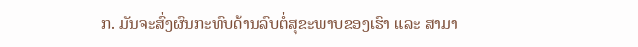ກ. ມັນຈະສົ່ງຜົນກະທົບດ້ານລົບຕໍ່ສຸຂະພາບຂອງເຮົາ ແລະ ສາມາ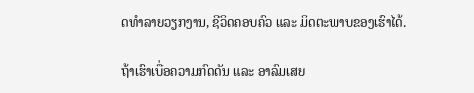ດທຳລາຍວຽກງານ, ຊີວິດຄອບຄົວ ແລະ ມິດຕະພາບຂອງເຮົາໄດ້.

ຖ້າເຮົາເບື່ອຄວາມກົດດັນ ແລະ ອາລົມເສຍ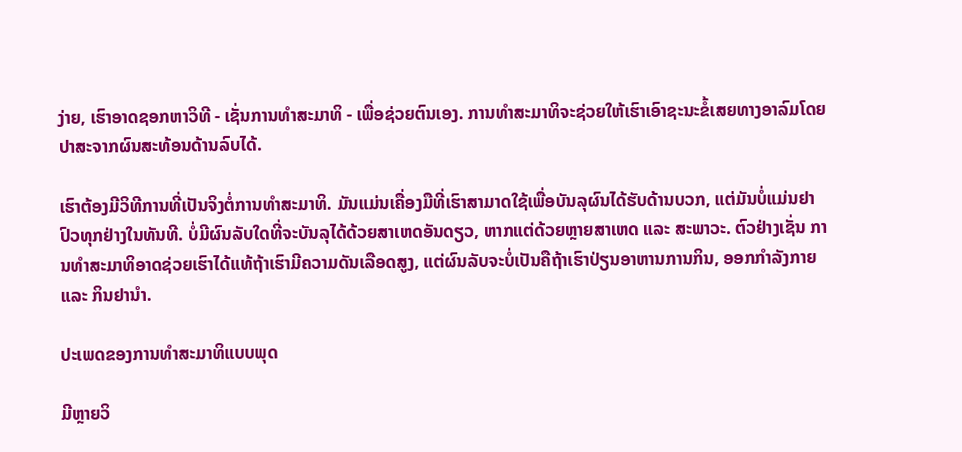ງ່າຍ, ເຮົາອາດຊອກຫາວິທີ - ເຊັ່ນການທຳສະມາທິ - ເພື່ອຊ່ວຍຕົນເອງ. ການທຳສະມາທິຈະຊ່ວຍໃຫ້ເຮົາເອົາຊະນະຂໍ້ເສຍທາງອາລົມໂດຍປາສະຈາກຜົນສະທ້ອນດ້ານລົບໄດ້.

ເຮົາຕ້ອງມີວິທີການທີ່ເປັນຈິງຕໍ່ການທຳສະມາທິ. ມັນແມ່ນເຄື່ອງມືທີ່ເຮົາສາມາດໃຊ້ເພື່ອບັນລຸຜົນໄດ້ຮັບດ້ານບວກ, ແຕ່ມັນບໍ່ແມ່ນຢາປົວທຸກຢ່າງໃນທັນທີ. ບໍ່ມີຜົນລັບໃດທີ່ຈະບັນລຸໄດ້ດ້ວຍສາເຫດອັນດຽວ, ຫາກແຕ່ດ້ວຍຫຼາຍສາເຫດ ແລະ ສະພາວະ. ຕົວຢ່າງເຊັ່ນ ການທຳສະມາທິອາດຊ່ວຍເຮົາໄດ້ແທ້ຖ້າເຮົາມີຄວາມດັນເລືອດສູງ, ແຕ່ຜົນລັບຈະບໍ່ເປັນຄືຖ້າເຮົາປ່ຽນອາຫານການກິນ, ອອກກຳລັງກາຍ ແລະ ກິນຢານຳ.

ປະເພດຂອງການທຳສະມາທິແບບພຸດ

ມີຫຼາຍວິ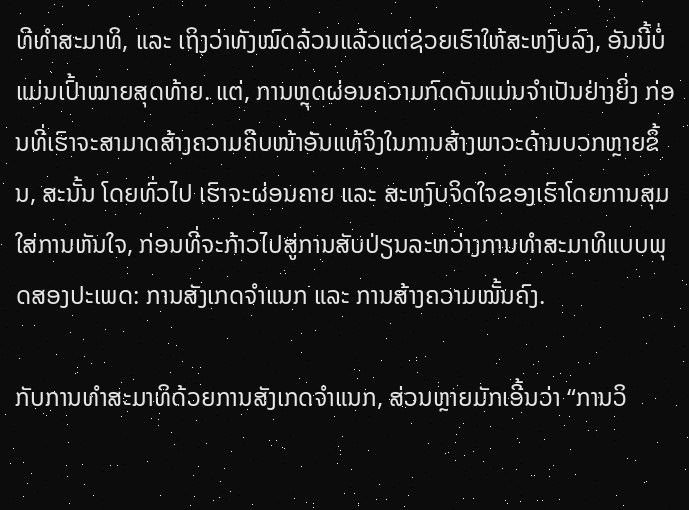ທີທຳສະມາທິ, ແລະ ເຖິງວ່າທັງໝົດລ້ວນແລ້ວແຕ່ຊ່ວຍເຮົາໃຫ້ສະຫງົບລົງ, ອັນນີ້ບໍ່ແມ່ນເປົ້າໝາຍສຸດທ້າຍ. ແຕ່, ການຫຼຸດຜ່ອນຄວາມກົດດັນແມ່ນຈຳເປັນຢ່າງຍິ່ງ ກ່ອນທີ່ເຮົາຈະສາມາດສ້າງຄວາມຄືບໜ້າອັນແທ້ຈິງໃນການສ້າງພາວະດ້ານບວກຫຼາຍຂຶ້ນ, ສະນັ້ນ ໂດຍທົ່ວໄປ ເຮົາຈະຜ່ອນຄາຍ ແລະ ສະຫງົບຈິດໃຈຂອງເຮົາໂດຍການສຸມໃສ່ການຫັນໃຈ, ກ່ອນທີ່ຈະກ້າວໄປສູ່ການສັບປ່ຽນລະຫວ່າງການທຳສະມາທິແບບພຸດສອງປະເພດ: ການສັງເກດຈຳແນກ ແລະ ການສ້າງຄວາມໝັ້ນຄົງ.

ກັບການທຳສະມາທິດ້ວຍການສັງເກດຈຳແນກ, ສ່ວນຫຼາຍມັກເອີ້ນວ່າ “ການວິ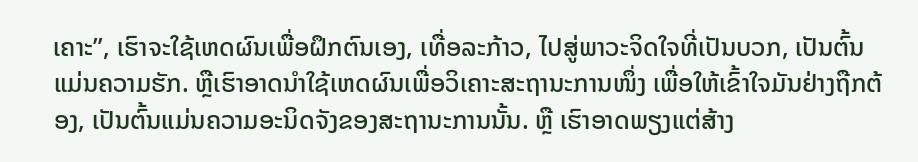ເຄາະ”, ເຮົາຈະໃຊ້ເຫດຜົນເພື່ອຝຶກຕົນເອງ, ເທື່ອລະກ້າວ, ໄປສູ່ພາວະຈິດໃຈທີ່ເປັນບວກ, ເປັນຕົ້ນແມ່ນຄວາມຮັກ. ຫຼືເຮົາອາດນຳໃຊ້ເຫດຜົນເພື່ອວິເຄາະສະຖານະການໜຶ່ງ ເພື່ອໃຫ້ເຂົ້າໃຈມັນຢ່າງຖືກຕ້ອງ, ເປັນຕົ້ນແມ່ນຄວາມອະນິດຈັງຂອງສະຖານະການນັ້ນ. ຫຼື ເຮົາອາດພຽງແຕ່ສ້າງ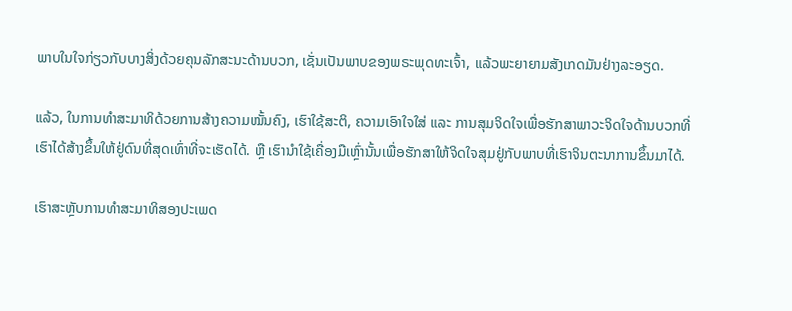ພາບໃນໃຈກ່ຽວກັບບາງສິ່ງດ້ວຍຄຸນລັກສະນະດ້ານບວກ, ເຊັ່ນເປັນພາບຂອງພຣະພຸດທະເຈົ້າ, ແລ້ວພະຍາຍາມສັງເກດມັນຢ່າງລະອຽດ.

ແລ້ວ, ໃນການທຳສະມາທິດ້ວຍການສ້າງຄວາມໝັ້ນຄົງ, ເຮົາໃຊ້ສະຕິ, ຄວາມເອົາໃຈໃສ່ ແລະ ການສຸມຈິດໃຈເພື່ອຮັກສາພາວະຈິດໃຈດ້ານບວກທີ່ເຮົາໄດ້ສ້າງຂຶ້ນໃຫ້ຢູ່ດົນທີ່ສຸດເທົ່າທີ່ຈະເຮັດໄດ້. ຫຼື ເຮົານຳໃຊ້ເຄື່ອງມືເຫຼົ່ານັ້ນເພື່ອຮັກສາໃຫ້ຈິດໃຈສຸມຢູ່ກັບພາບທີ່ເຮົາຈິນຕະນາການຂຶ້ນມາໄດ້.

ເຮົາສະຫຼັບການທຳສະມາທິສອງປະເພດ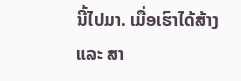ນີ້ໄປມາ. ເມື່ອເຮົາໄດ້ສ້າງ ແລະ ສາ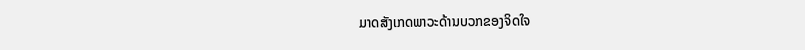ມາດສັງເກດພາວະດ້ານບວກຂອງຈິດໃຈ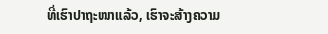ທີ່ເຮົາປາຖະໜາແລ້ວ, ເຮົາຈະສ້າງຄວາມ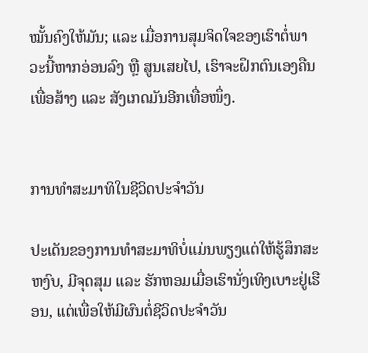ໝັ້ນຄົງໃຫ້ມັນ; ແລະ ເມື່ອການສຸມຈິດໃຈຂອງເຮົາຕໍ່ພາວະນີ້ຫາກອ່ອນລົງ ຫຼື ສູນເສຍໄປ, ເຮົາຈະຝຶກຕົນເອງຄືນເພື່ອສ້າງ ແລະ ສັງເກດມັນອີກເທື່ອໜຶ່ງ.


ການທຳສະມາທິໃນຊີວິດປະຈຳວັນ

ປະເດັນຂອງການທຳສະມາທິບໍ່ແມ່ນພຽງແຕ່ໃຫ້ຮູ້ສຶກສະຫງົບ, ມີຈຸດສຸມ ແລະ ຮັກຫອມເມື່ອເຮົານັ່ງເທິງເບາະຢູ່ເຮືອນ, ແຕ່ເພື່ອໃຫ້ມີຜົນຕໍ່ຊີວິດປະຈຳວັນ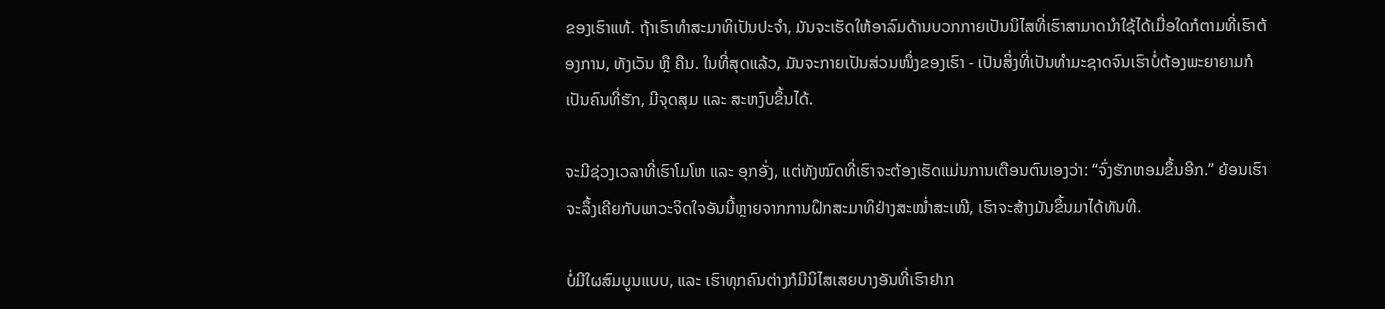ຂອງເຮົາແທ້. ຖ້າເຮົາທຳສະມາທິເປັນປະຈຳ, ມັນຈະເຮັດໃຫ້ອາລົມດ້ານບວກກາຍເປັນນິໄສທີ່ເຮົາສາມາດນຳໃຊ້ໄດ້ເມື່ອໃດກໍຕາມທີ່ເຮົາຕ້ອງການ, ທັງເວັນ ຫຼື ຄືນ. ໃນທີ່ສຸດແລ້ວ, ມັນຈະກາຍເປັນສ່ວນໜຶ່ງຂອງເຮົາ - ເປັນສິ່ງທີ່ເປັນທຳມະຊາດຈົນເຮົາບໍ່ຕ້ອງພະຍາຍາມກໍເປັນຄົນທີ່ຮັກ, ມີຈຸດສຸມ ແລະ ສະຫງົບຂຶ້ນໄດ້.

ຈະມີຊ່ວງເວລາທີ່ເຮົາໂມໂຫ ແລະ ອຸກອັ່ງ, ແຕ່ທັງໝົດທີ່ເຮົາຈະຕ້ອງເຮັດແມ່ນການເຕືອນຕົນເອງວ່າ: “ຈົ່ງຮັກຫອມຂຶ້ນອີກ.” ຍ້ອນເຮົາຈະລຶ້ງເຄີຍກັບພາວະຈິດໃຈອັນນີ້ຫຼາຍຈາກການຝຶກສະມາທິຢ່າງສະໝ່ຳສະເໝີ, ເຮົາຈະສ້າງມັນຂຶ້ນມາໄດ້ທັນທີ.

ບໍ່ມີໃຜສົມບູນແບບ, ແລະ ເຮົາທຸກຄົນຕ່າງກໍມີນິໄສເສຍບາງອັນທີ່ເຮົາຢາກ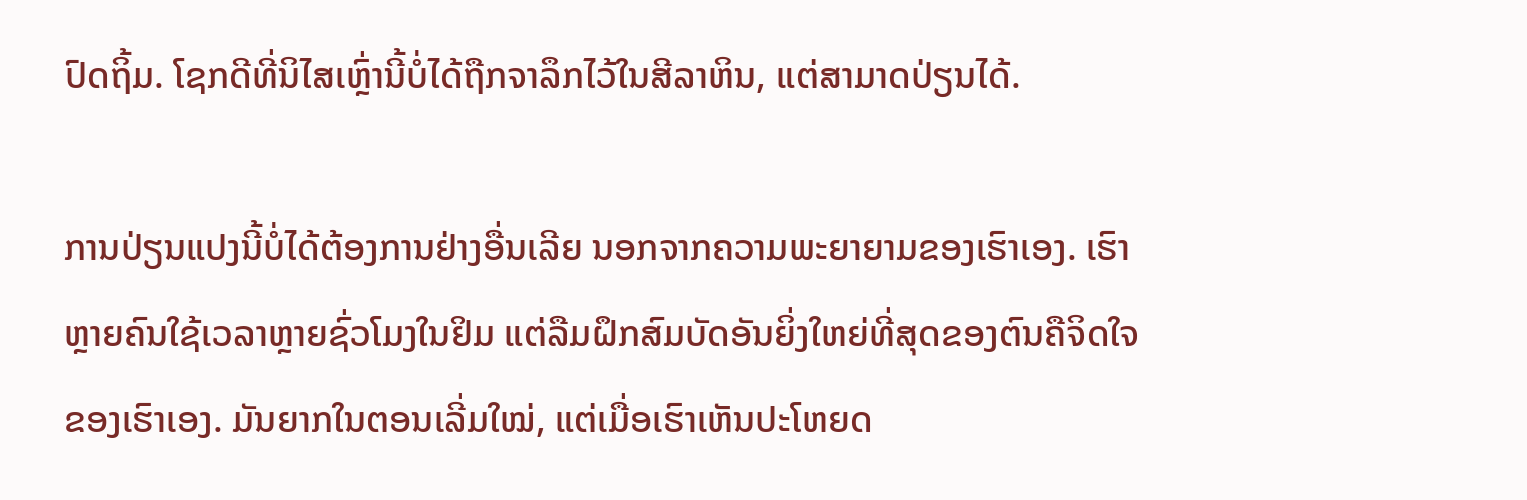ປົດຖິ້ມ. ໂຊກດີທີ່ນິໄສເຫຼົ່ານີ້ບໍ່ໄດ້ຖືກຈາລຶກໄວ້ໃນສີລາຫິນ, ແຕ່ສາມາດປ່ຽນໄດ້.

ການປ່ຽນແປງນີ້ບໍ່ໄດ້ຕ້ອງການຢ່າງອື່ນເລີຍ ນອກຈາກຄວາມພະຍາຍາມຂອງເຮົາເອງ. ເຮົາຫຼາຍຄົນໃຊ້ເວລາຫຼາຍຊົ່ວໂມງໃນຢິມ ແຕ່ລືມຝຶກສົມບັດອັນຍິ່ງໃຫຍ່ທີ່ສຸດຂອງຕົນຄືຈິດໃຈຂອງເຮົາເອງ. ມັນຍາກໃນຕອນເລີ່ມໃໝ່, ແຕ່ເມື່ອເຮົາເຫັນປະໂຫຍດ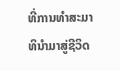ທີ່ການທຳສະມາທິນຳມາສູ່ຊີວິດ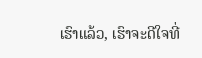ເຮົາແລ້ວ, ເຮົາຈະດີໃຈທີ່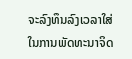ຈະລົງທຶນລົງເວລາໃສ່ໃນການພັດທະນາຈິດ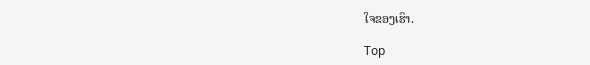ໃຈຂອງເຮົາ.

Top